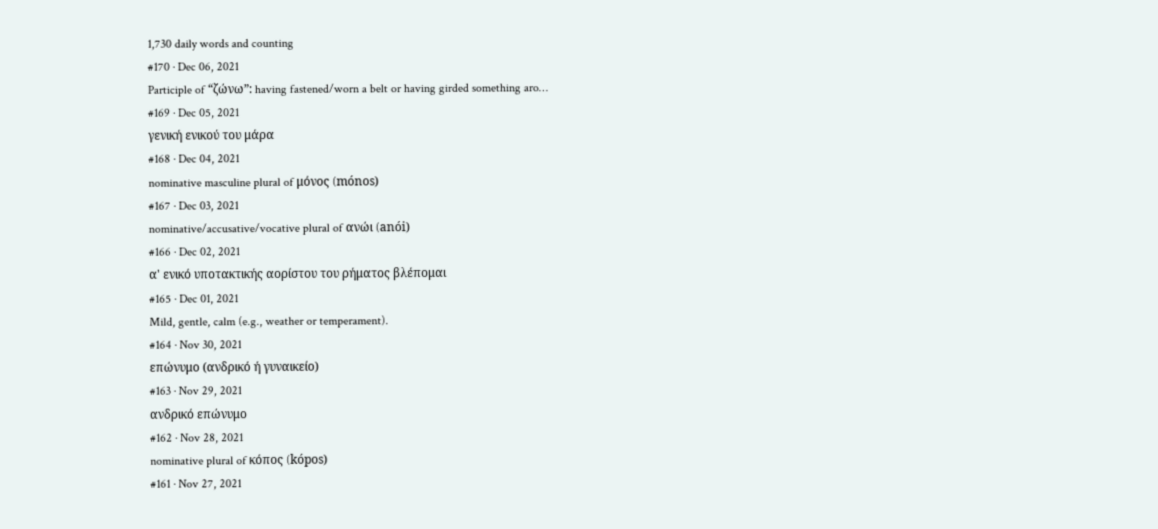1,730 daily words and counting
#170 · Dec 06, 2021
Participle of “ζώνω”: having fastened/worn a belt or having girded something aro…
#169 · Dec 05, 2021
γενική ενικού του μάρα
#168 · Dec 04, 2021
nominative masculine plural of μόνος (mónos)
#167 · Dec 03, 2021
nominative/accusative/vocative plural of ανώι (anói)
#166 · Dec 02, 2021
α' ενικό υποτακτικής αορίστου του ρήματος βλέπομαι
#165 · Dec 01, 2021
Mild, gentle, calm (e.g., weather or temperament).
#164 · Nov 30, 2021
επώνυμο (ανδρικό ή γυναικείο)
#163 · Nov 29, 2021
ανδρικό επώνυμο
#162 · Nov 28, 2021
nominative plural of κόπος (kópos)
#161 · Nov 27, 2021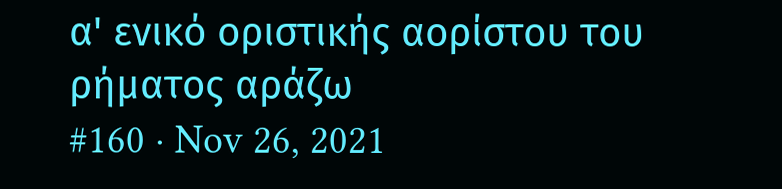α' ενικό οριστικής αορίστου του ρήματος αράζω
#160 · Nov 26, 2021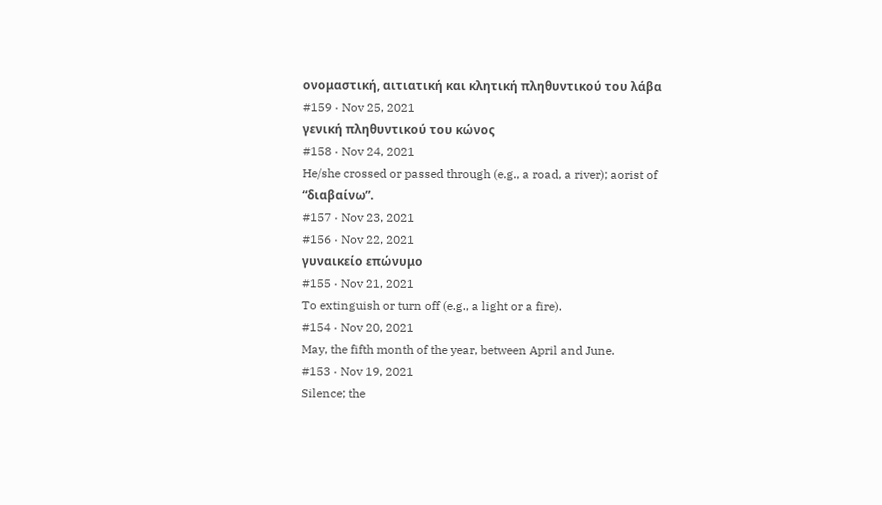ονομαστική, αιτιατική και κλητική πληθυντικού του λάβα
#159 · Nov 25, 2021
γενική πληθυντικού του κώνος
#158 · Nov 24, 2021
He/she crossed or passed through (e.g., a road, a river); aorist of “διαβαίνω”.
#157 · Nov 23, 2021
#156 · Nov 22, 2021
γυναικείο επώνυμο
#155 · Nov 21, 2021
To extinguish or turn off (e.g., a light or a fire).
#154 · Nov 20, 2021
May, the fifth month of the year, between April and June.
#153 · Nov 19, 2021
Silence; the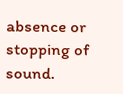absence or stopping of sound.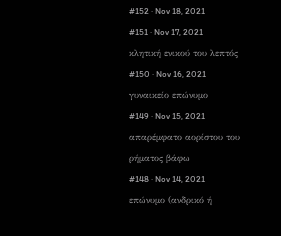#152 · Nov 18, 2021
#151 · Nov 17, 2021
κλητική ενικού του λεπτός
#150 · Nov 16, 2021
γυναικείο επώνυμο
#149 · Nov 15, 2021
απαρέμφατο αορίστου του ρήματος βάφω
#148 · Nov 14, 2021
επώνυμο (ανδρικό ή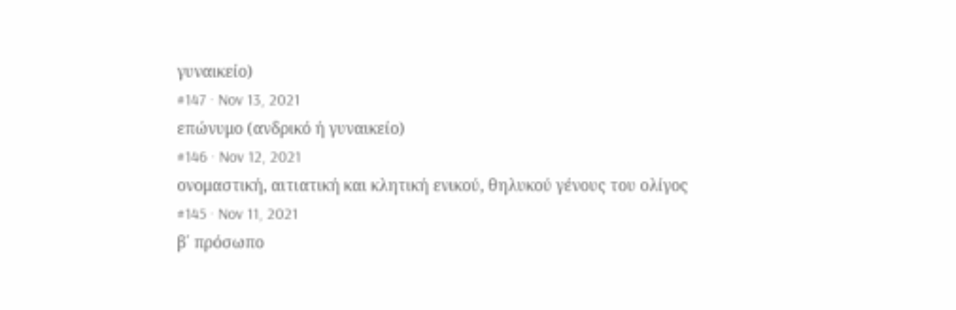γυναικείο)
#147 · Nov 13, 2021
επώνυμο (ανδρικό ή γυναικείο)
#146 · Nov 12, 2021
ονομαστική, αιτιατική και κλητική ενικού, θηλυκού γένους του ολίγος
#145 · Nov 11, 2021
β΄ πρόσωπο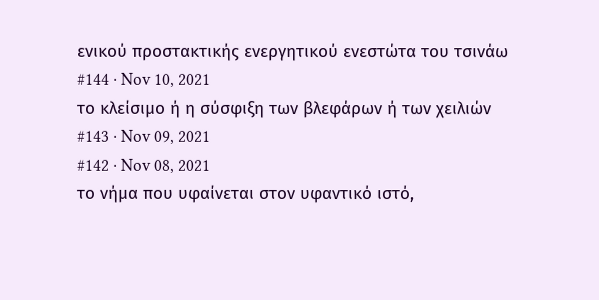ενικού προστακτικής ενεργητικού ενεστώτα του τσινάω
#144 · Nov 10, 2021
το κλείσιμο ή η σύσφιξη των βλεφάρων ή των χειλιών
#143 · Nov 09, 2021
#142 · Nov 08, 2021
το νήμα που υφαίνεται στον υφαντικό ιστό,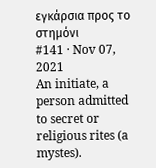εγκάρσια προς το στημόνι
#141 · Nov 07, 2021
An initiate, a person admitted to secret or religious rites (a mystes).